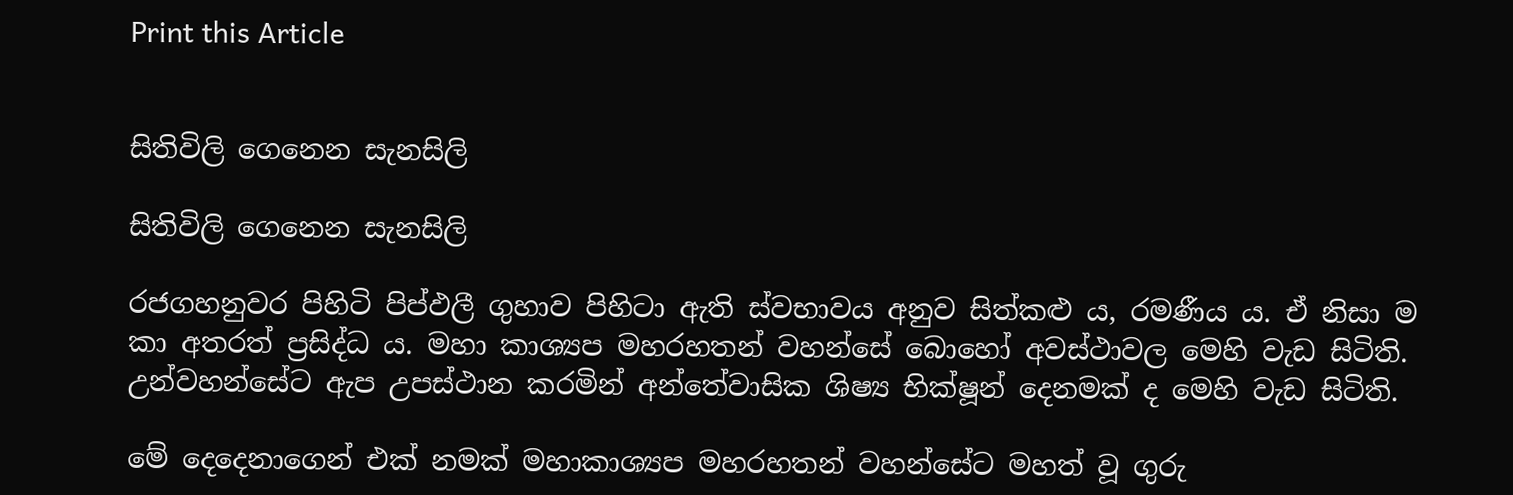Print this Article


සිතිවිලි ගෙනෙන සැනසිලි

සිතිවිලි ගෙනෙන සැනසිලි

රජගහනුවර පිහිටි පිප්ඵලී ගුහාව පිහිටා ඇති ස්වභාවය අනුව සිත්කළු ය, රමණීය ය. ඒ නිසා ම කා අතරත් ප්‍රසිද්ධ ය. මහා කාශ්‍යප මහරහතන් වහන්සේ බොහෝ අවස්ථාවල මෙහි වැඩ සිටිති. උන්වහන්සේට ඇප උපස්ථාන කරමින් අන්තේවාසික ශිෂ්‍ය භික්ෂූන් දෙනමක් ද මෙහි වැඩ සිටිති.

මේ දෙදෙනාගෙන් එක් නමක් මහාකාශ්‍යප මහරහතන් වහන්සේට මහත් වූ ගුරු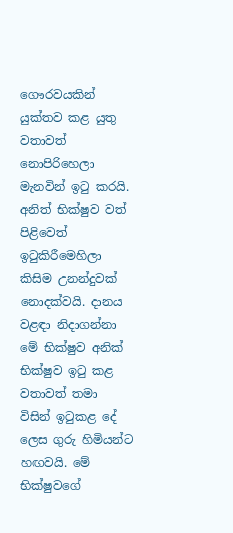ගෞරවයකින් යුක්තව කළ යුතු වතාවත් නොපිරිහෙලා මැනවින් ඉටු කරයි. අනිත් භික්ෂුව වත් පිළිවෙත් ඉටුකිරීමෙහිලා කිසිම උනන්දුවක් නොදක්වයි. දානය වළඳා නිදාගන්නා මේ භික්ෂුව අනික් භික්ෂුව ඉටු කළ වතාවත් තමා විසින් ඉටුකළ දේ ලෙස ගුරු හිමියන්ට හඟවයි. මේ භික්ෂුවගේ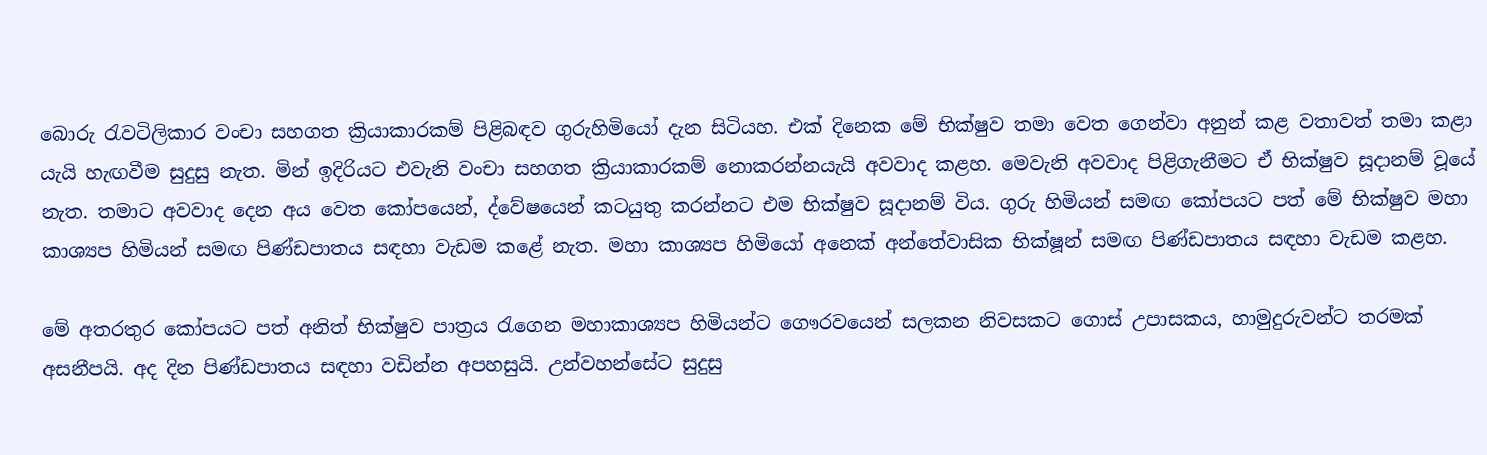බොරු රැවටිලිකාර වංචා සහගත ක්‍රියාකාරකම් පිළිබඳව ගුරුහිමියෝ දැන සිටියහ. එක් දිනෙක මේ භික්ෂුව තමා වෙත ගෙන්වා අනුන් කළ වතාවත් තමා කළා යැයි හැඟවීම සුදුසු නැත. මින් ඉදිරියට එවැනි වංචා සහගත ක්‍රියාකාරකම් නොකරන්නයැයි අවවාද කළහ. මෙවැනි අවවාද පිළිගැනීමට ඒ භික්ෂුව සූදානම් වූයේ නැත. තමාට අවවාද දෙන අය වෙත කෝපයෙන්, ද්වේෂයෙන් කටයුතු කරන්නට එම භික්ෂුව සූදානම් විය. ගුරු හිමියන් සමඟ කෝපයට පත් මේ භික්ෂුව මහා කාශ්‍යප හිමියන් සමඟ පිණ්ඩපාතය සඳහා වැඩම කළේ නැත. මහා කාශ්‍යප හිමියෝ අනෙක් අන්තේවාසික භික්ෂූන් සමඟ පිණ්ඩපාතය සඳහා වැඩම කළහ.

මේ අතරතුර කෝපයට පත් අනිත් භික්ෂුව පාත්‍රය රැගෙන මහාකාශ්‍යප හිමියන්ට ගෞරවයෙන් සලකන නිවසකට ගොස් උපාසකය, හාමුදුරුවන්ට තරමක් අසනීපයි. අද දින පිණ්ඩපාතය සඳහා වඩින්න අපහසුයි. උන්වහන්සේට සුදුසු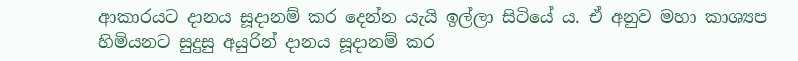ආකාරයට දානය සූදානම් කර දෙන්න යැයි ඉල්ලා සිටියේ ය. ඒ අනුව මහා කාශ්‍යප හිමියනට සුදුසු අයුරින් දානය සූදානම් කර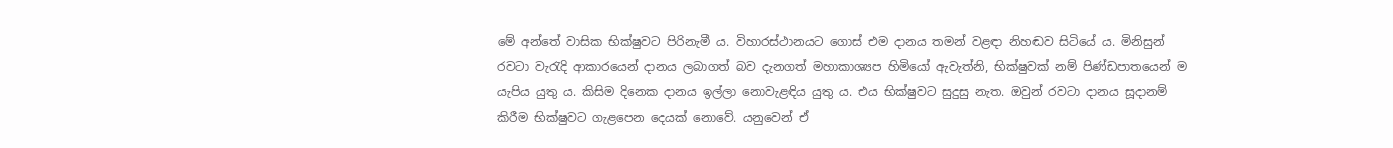මේ අන්තේ වාසික භික්ෂුවට පිරිනැමී ය. විහාරස්ථානයට ගොස් එම දානය තමන් වළඳා නිහඬව සිටියේ ය. මිනිසුන් රවටා වැරැදි ආකාරයෙන් දානය ලබාගත් බව දැනගත් මහාකාශ්‍යප හිමියෝ ඇවැත්නි, භික්ෂුවක් නම් පිණ්ඩපාතයෙන් ම යැපිය යුතු ය. කිසිම දිනෙක දානය ඉල්ලා නොවැළඳිය යුතු ය. එය භික්ෂුවට සුදුසු නැත. ඔවුන් රවටා දානය සූදානම් කිරීම භික්ෂුවට ගැළපෙන දෙයක් නොවේ. යනුවෙන් ඒ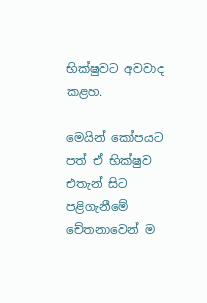භික්ෂුවට අවවාද කළහ.

මෙයින් කෝපයට පත් ඒ භික්ෂුව එතැන් සිට පළිගැනීමේ චේතනාවෙන් ම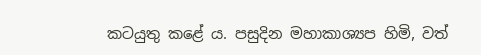කටයුතු කළේ ය. පසුදින මහාකාශ්‍යප හිමි, වත්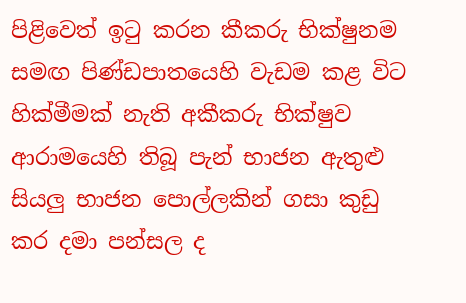පිළිවෙත් ඉටු කරන කීකරු භික්ෂුනම සමඟ පිණ්ඩපාතයෙහි වැඩම කළ විට හික්මීමක් නැති අකීකරු භික්ෂුව ආරාමයෙහි තිබූ පැන් භාජන ඇතුළු සියලු භාජන පොල්ලකින් ගසා කුඩු කර දමා පන්සල ද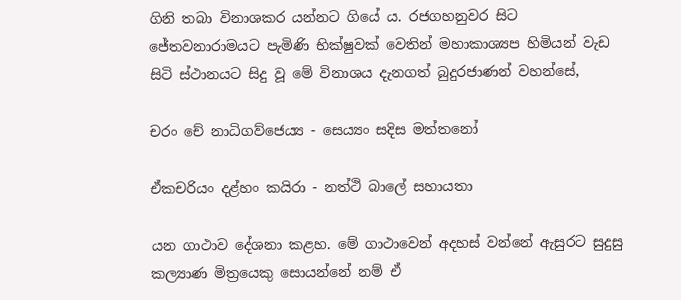ගිනි තබා විනාශකර යන්නට ගියේ ය. රජගහනුවර සිට ජේතවනාරාමයට පැමිණි භික්ෂුවක් වෙතින් මහාකාශ්‍යප හිමියන් වැඩ සිටි ස්ථානයට සිදු වූ මේ විනාශය දැනගත් බුදුරජාණන් වහන්සේ,

චරං චේ නාධිගව්ජෙය්‍ය - සෙය්‍යං සදිස මත්තනෝ

ඒකචරියං දළ්හං කයිරා - නත්ථි බාලේ සහායතා

යන ගාථාව දේශනා කළහ. මේ ගාථාවෙන් අදහස් වන්නේ ඇසුරට සුදුසු කල්‍යාණ මිත්‍රයෙකු සොයන්නේ නම් ඒ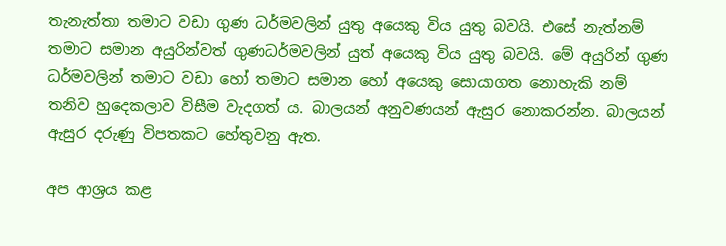තැනැත්තා තමාට වඩා ගුණ ධර්මවලින් යුතු අයෙකු විය යුතු බවයි. එසේ නැත්නම් තමාට සමාන අයුරින්වත් ගුණධර්මවලින් යුත් අයෙකු විය යුතු බවයි. මේ අයුරින් ගුණ ධර්මවලින් තමාට වඩා හෝ තමාට සමාන හෝ අයෙකු සොයාගත නොහැකි නම් තනිව හුදෙකලාව විසීම වැදගත් ය. බාලයන් අනුවණයන් ඇසුර නොකරන්න. බාලයන් ඇසුර දරුණු විපතකට හේතුවනු ඇත.

අප ආශ්‍රය කළ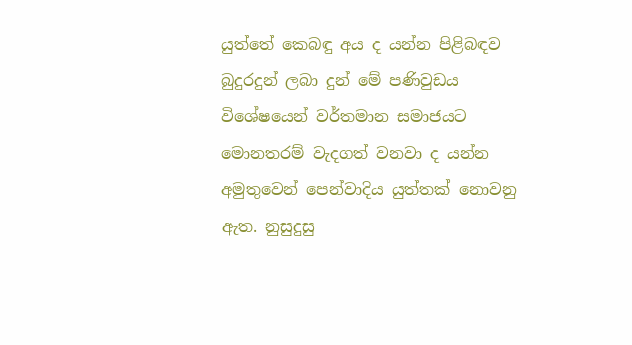යුත්තේ කෙබඳු අය ද යන්න පිළිබඳව බුදුරදුන් ලබා දුන් මේ පණිවුඩය විශේෂයෙන් වර්තමාන සමාජයට මොනතරම් වැදගත් වනවා ද යන්න අමුතුවෙන් පෙන්වාදිය යුත්තක් නොවනු ඇත. නුසුදුසු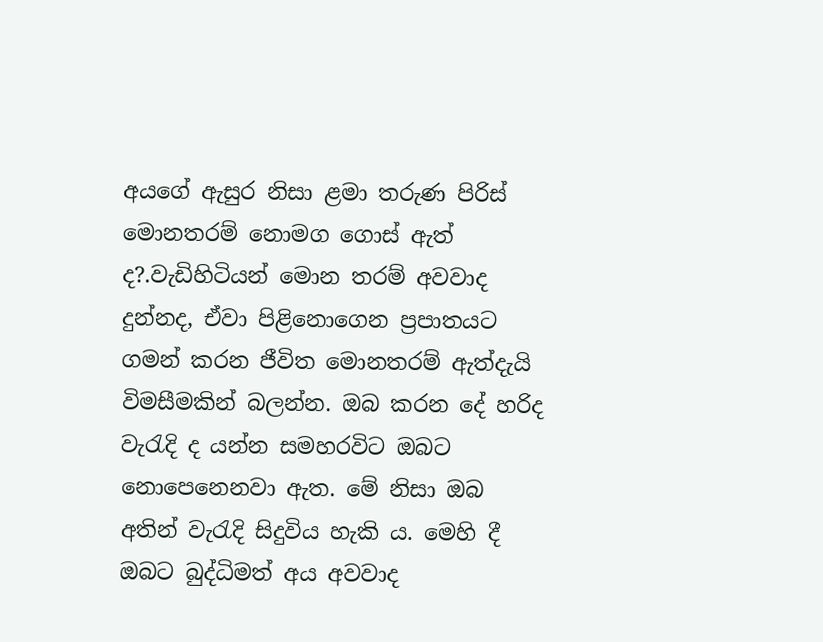අයගේ ඇසුර නිසා ළමා තරුණ පිරිස් මොනතරම් නොමග ගොස් ඇත් ද?.වැඩිහිටියන් මොන තරම් අවවාද දුන්නද, ඒවා පිළිනොගෙන ප්‍රපාතයට ගමන් කරන ජීවිත මොනතරම් ඇත්දැයි විමසීමකින් බලන්න. ඔබ කරන දේ හරිද වැරැදි ද යන්න සමහරවිට ඔබට නොපෙනෙනවා ඇත. මේ නිසා ඔබ අතින් වැරැදි සිදුවිය හැකි ය. මෙහි දී ඔබට බුද්ධිමත් අය අවවාද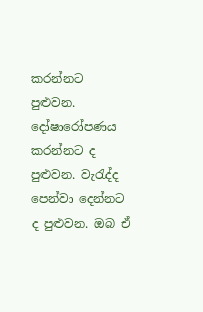කරන්නට පුළුවන. දෝෂාරෝපණය කරන්නට ද පුළුවන. වැරැද්ද පෙන්වා දෙන්නට ද පුළුවන. ඔබ ඒ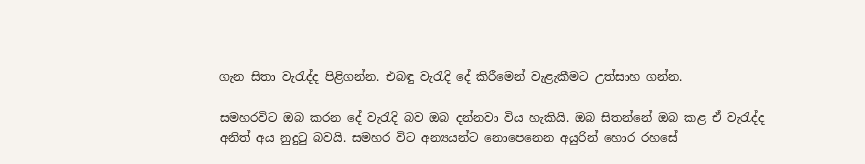ගැන සිතා වැරැද්ද පිළිගන්න. එබඳු වැරැදි දේ කිරීමෙන් වැළැකීමට උත්සාහ ගන්න.

සමහරවිට ඔබ කරන දේ වැරැදි බව ඔබ දන්නවා විය හැකියි. ඔබ සිතන්නේ ඔබ කළ ඒ වැරැද්ද අනිත් අය නුදුටු බවයි. සමහර විට අන්‍යයන්ට නොපෙනෙන අයුරින් හොර රහසේ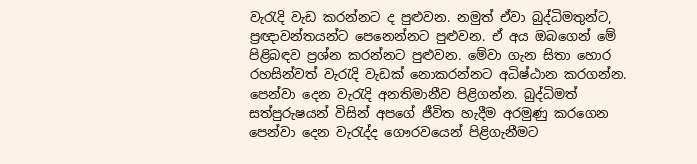වැරැදි වැඩ කරන්නට ද පුළුවන. නමුත් ඒවා බුද්ධිමතුන්ට, ප්‍රඥාවන්තයන්ට පෙනෙන්නට පුළුවන. ඒ අය ඔබගෙන් මේ පිළිබඳව ප්‍රශ්න කරන්නට පුළුවන. මේවා ගැන සිතා හොර රහසින්වත් වැරැදි වැඩක් නොකරන්නට අධිෂ්ඨාන කරගන්න. පෙන්වා දෙන වැරැදි අනතිමානීව පිළිගන්න. බුද්ධිමත් සත්පුරුෂයන් විසින් අපගේ ජීවිත හැදීම අරමුණු කරගෙන පෙන්වා දෙන වැරැද්ද ගෞරවයෙන් පිළිගැනීමට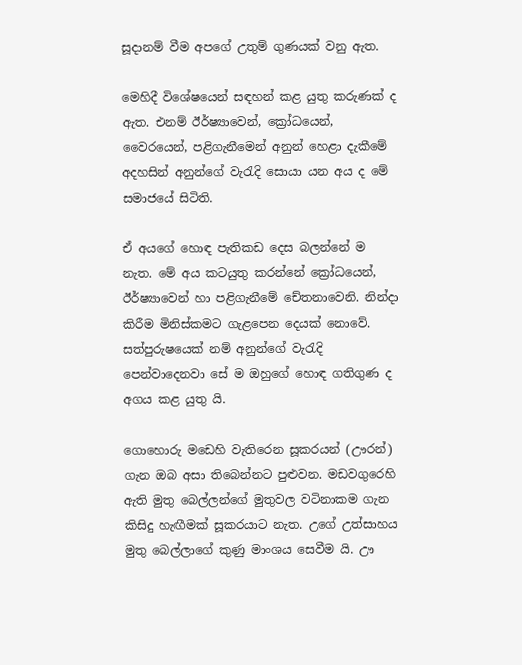සූදානම් වීම අපගේ උතුම් ගුණයක් වනු ඇත.

මෙහිදී විශේෂයෙන් සඳහන් කළ යුතු කරුණක් ද ඇත. එනම් ඊර්ෂ්‍යාවෙන්, ක්‍රෝධයෙන්, වෛරයෙන්, පළිගැනීමෙන් අනුන් හෙළා දැකීමේ අදහසින් අනුන්ගේ වැරැදි සොයා යන අය ද මේ සමාජයේ සිටිති.

ඒ අයගේ හොඳ පැතිකඩ දෙස බලන්නේ ම නැත. මේ අය කටයුතු කරන්නේ ක්‍රෝධයෙන්, ඊර්ෂ්‍යාවෙන් හා පළිගැනීමේ චේතනාවෙනි. නින්දා කිරීම මිනිස්කමට ගැළපෙන දෙයක් නොවේ. සත්පුරුෂයෙක් නම් අනුන්ගේ වැරැදි පෙන්වාදෙනවා සේ ම ඔහුගේ හොඳ ගතිගුණ ද අගය කළ යුතු යි.

ගොහොරු මඩෙහි වැතිරෙන සූකරයන් (ඌරන්) ගැන ඔබ අසා තිබෙන්නට පුළුවන. මඩවගුරෙහි ඇති මුතු බෙල්ලන්ගේ මුතුවල වටිනාකම ගැන කිසිදු හැඟීමක් සූකරයාට නැත. උගේ උත්සාහය මුතු බෙල්ලාගේ කුණු මාංශය සෙවීම යි. ඌ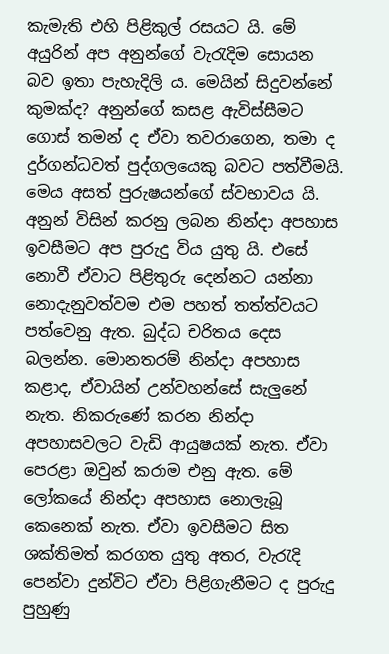කැමැති එහි පිළිකුල් රසයට යි. මේ අයුරින් අප අනුන්ගේ වැරැදිම සොයන බව ඉතා පැහැදිලි ය. මෙයින් සිදුවන්නේ කුමක්ද? අනුන්ගේ කසළ ඇවිස්සීමට ගොස් තමන් ද ඒවා තවරාගෙන, තමා ද දුර්ගන්ධවත් පුද්ගලයෙකු බවට පත්වීමයි. මෙය අසත් පුරුෂයන්ගේ ස්වභාවය යි. අනුන් විසින් කරනු ලබන නින්දා අපහාස ඉවසීමට අප පුරුදු විය යුතු යි. එසේ නොවී ඒවාට පිළිතුරු දෙන්නට යන්නා නොදැනුවත්වම එම පහත් තත්ත්වයට පත්වෙනු ඇත. බුද්ධ චරිතය දෙස බලන්න. මොනතරම් නින්දා අපහාස කළාද, ඒවායින් උන්වහන්සේ සැලුනේ නැත. නිකරුණේ කරන නින්දා අපහාසවලට වැඩි ආයුෂයක් නැත. ඒවා පෙරළා ඔවුන් කරාම එනු ඇත. මේ ලෝකයේ නින්දා අපහාස නොලැබූ කෙනෙක් නැත. ඒවා ඉවසීමට සිත ශක්තිමත් කරගත යුතු අතර, වැරැදි පෙන්වා දුන්විට ඒවා පිළිගැනීමට ද පුරුදු පුහුණු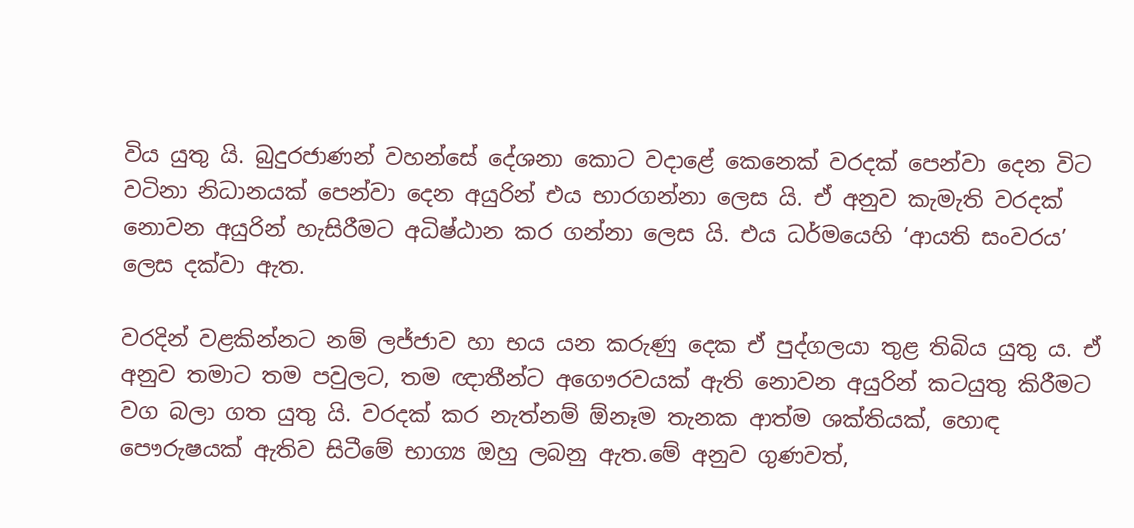විය යුතු යි. බුදුරජාණන් වහන්සේ දේශනා කොට වදාළේ කෙනෙක් වරදක් පෙන්වා දෙන විට වටිනා නිධානයක් පෙන්වා දෙන අයුරින් එය භාරගන්නා ලෙස යි. ඒ අනුව කැමැති වරදක් නොවන අයුරින් හැසිරීමට අධිෂ්ඨාන කර ගන්නා ලෙස යි. එය ධර්මයෙහි ‘ආයති සංවරය’ ලෙස දක්වා ඇත.

වරදින් වළකින්නට නම් ලජ්ජාව හා භය යන කරුණු දෙක ඒ පුද්ගලයා තුළ තිබිය යුතු ය. ඒ අනුව තමාට තම පවුලට, තම ඥාතීන්ට අගෞරවයක් ඇති නොවන අයුරින් කටයුතු කිරීමට වග බලා ගත යුතු යි. වරදක් කර නැත්නම් ඕනෑම තැනක ආත්ම ශක්තියක්, හොඳ පෞරුෂයක් ඇතිව සිටීමේ භාග්‍ය ඔහු ලබනු ඇත.මේ අනුව ගුණවත්,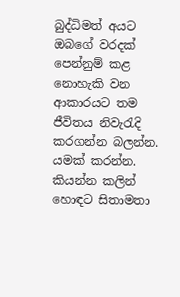බුද්ධිමත් අයට ඔබගේ වරදක් පෙන්නුම් කළ නොහැකි වන ආකාරයට තම ජීවිතය නිවැරැදි කරගන්න බලන්න. යමක් කරන්න. කියන්න කලින් හොඳට සිතාමතා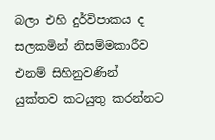බලා එහි දුර්විපාකය ද සලකමින් නිසම්මකාරීව එනම් සිහිනුවණින් යුක්තව කටයුතු කරන්නට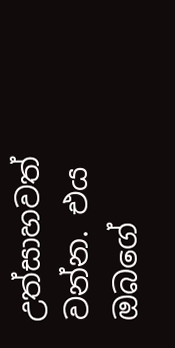උත්සාහවත් වන්න. එය ඔබගේ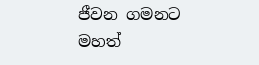ජීවන ගමනට මහත්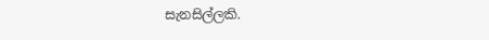සැනසිල්ලකි.